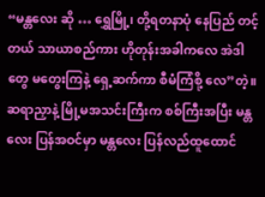“မန္တလေး ဆို … ရွှေမြို့၊ တို့ရတနာပုံ နေပြည် တင့်တယ် သာယာစည်ကား ဟိုတုန်းအခါကလေ အဲဒါတွေ မတွေးကြနဲ့ ရှေ့ဆက်ကာ စီမံကြံစို့ လေ”တဲ့။
ဆရာညှာနဲ့ မြို့မအသင်းကြီးက စစ်ကြီးအပြီး မန္တလေး ပြန်အဝင်မှာ မန္တလေး ပြန်လည်ထူထောင်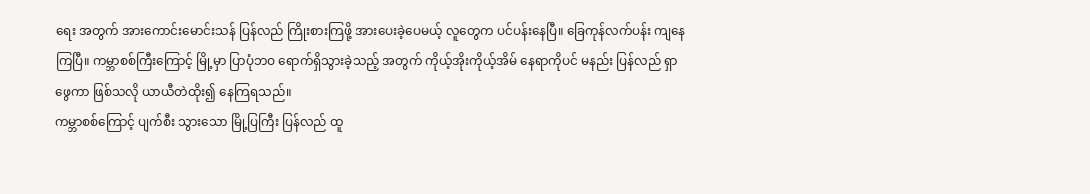ရေး အတွက် အားကောင်းမောင်းသန် ပြန်လည် ကြိုးစားကြဖို့ အားပေးခဲ့ပေမယ့် လူတွေက ပင်ပန်းနေပြီ။ ခြေကုန်လက်ပန်း ကျနေ ကြပြီ။ ကမ္ဘာစစ်ကြီးကြောင့် မြို့မှာ ပြာပုံဘဝ ရောက်ရှိသွားခဲ့သည့် အတွက် ကိုယ့်အိုးကိုယ့်အိမ် နေရာကိုပင် မနည်း ပြန်လည် ရှာဖွေကာ ဖြစ်သလို ယာယီတဲထိုး၍ နေကြရသည်။
ကမ္ဘာစစ်ကြောင့် ပျက်စီး သွားသော မြို့ပြကြီး ပြန်လည် ထူ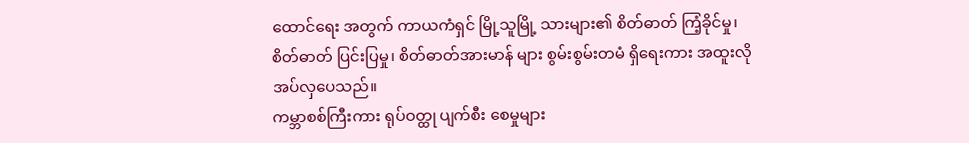ထောင်ရေး အတွက် ကာယကံရှင် မြို့သူမြို့ သားများ၏ စိတ်ဓာတ် ကြံ့ခိုင်မှု၊ စိတ်ဓာတ် ပြင်းပြမှု၊ စိတ်ဓာတ်အားမာန် များ စွမ်းစွမ်းတမံ ရှိရေးကား အထူးလိုအပ်လှပေသည်။
ကမ္ဘာစစ်ကြီးကား ရုပ်ဝတ္ထု ပျက်စီး စေမှုများ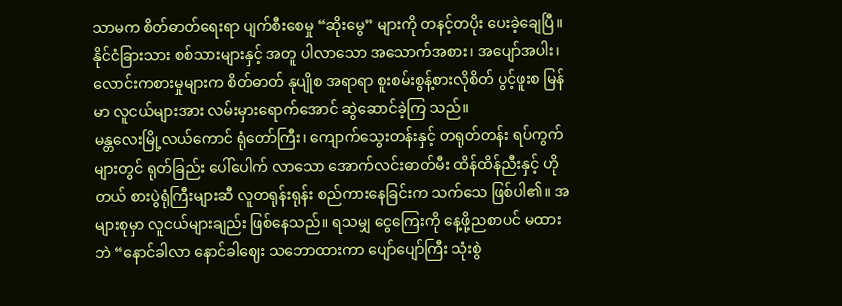သာမက စိတ်ဓာတ်ရေးရာ ပျက်စီးစေမှု “ဆိုးမွေ” များကို တနင့်တပိုး ပေးခဲ့ချေပြီ။ နိုင်ငံခြားသား စစ်သားများနှင့် အတူ ပါလာသော အသောက်အစား၊ အပျော်အပါး၊ လောင်းကစားမှုများက စိတ်ဓာတ် နုပျိုစ အရာရာ စူးစမ်းစွန့်စားလိုစိတ် ပွင့်ဖူးစ မြန်မာ လူငယ်များအား လမ်းမှားရောက်အောင် ဆွဲဆောင်ခဲ့ကြ သည်။
မန္တလေးမြို့လယ်ကောင် ရုံတော်ကြီး၊ ကျောက်သွေးတန်းနှင့် တရုတ်တန်း ရပ်ကွက်များတွင် ရုတ်ခြည်း ပေါ်ပေါက် လာသော အောက်လင်းဓာတ်မီး ထိန်ထိန်ညီးနှင့် ဟိုတယ် စားပွဲရုံကြီးများဆီ လူတရုန်းရုန်း စည်ကားနေခြင်းက သက်သေ ဖြစ်ပါ၏။ အများစုမှာ လူငယ်များချည်း ဖြစ်နေသည်။ ရသမျှ ငွေကြေးကို နေ့ဖို့ညစာပင် မထားဘဲ “နောင်ခါလာ နောင်ခါဈေး သဘောထားကာ ပျော်ပျော်ကြီး သုံးစွဲ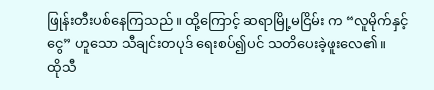ဖြုန်းတီးပစ်နေကြသည်။ ထို့ကြောင့် ဆရာမြို့မငြိမ်း က “လူမိုက်နှင့်ငွေ” ဟူသော သီချင်းတပုဒ် ရေးစပ်၍ပင် သတိပေးခဲ့ဖူးလေ၏။
ထိုသီ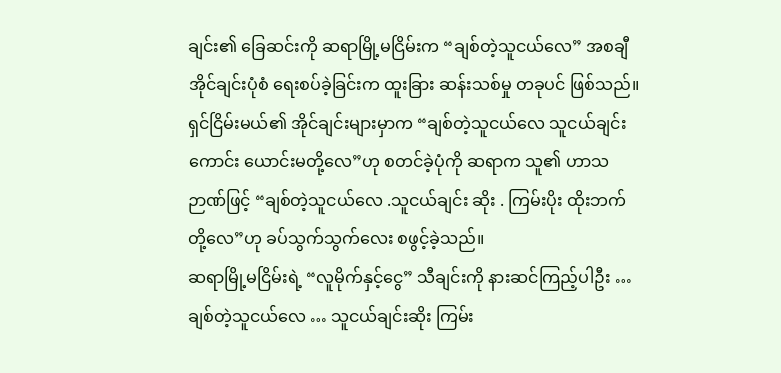ချင်း၏ ခြေဆင်းကို ဆရာမြို့မငြိမ်းက “ချစ်တဲ့သူငယ်လေ” အစချီ အိုင်ချင်းပုံစံ ရေးစပ်ခဲ့ခြင်းက ထူးခြား ဆန်းသစ်မှု တခုပင် ဖြစ်သည်။ ရှင်ငြိမ်းမယ်၏ အိုင်ချင်းများမှာက “ချစ်တဲ့သူငယ်လေ သူငယ်ချင်းကောင်း ယောင်းမတို့လေ”ဟု စတင်ခဲ့ပုံကို ဆရာက သူ၏ ဟာသဉာဏ်ဖြင့် “ချစ်တဲ့သူငယ်လေ .သူငယ်ချင်း ဆိုး . ကြမ်းပိုး ထိုးဘက်တို့လေ”ဟု ခပ်သွက်သွက်လေး စဖွင့်ခဲ့သည်။
ဆရာမြို့မငြိမ်းရဲ့ “လူမိုက်နှင့်ငွေ” သီချင်းကို နားဆင်ကြည့်ပါဦး …
ချစ်တဲ့သူငယ်လေ … သူငယ်ချင်းဆိုး ကြမ်း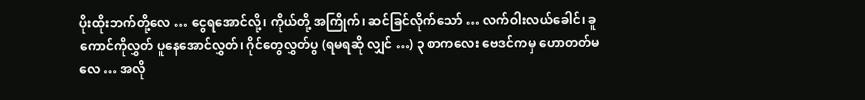ပိုးထိုးဘက်တို့လေ … ငွေရအောင်လို့၊ ကိုယ်တို့ အကြိုက်၊ ဆင်ခြင်လိုက်သော် … လက်ဝါးလယ်ခေါင်၊ ခူကောင်ကိုလွှတ် ပူနေအောင်လွှတ်၊ ဂိုင်တွေလွှတ်ပွ (ရမရဆို လျှင် …) ၃ စာကလေး ဗေဒင်ကမှ ဟောတတ်မလေ … အလို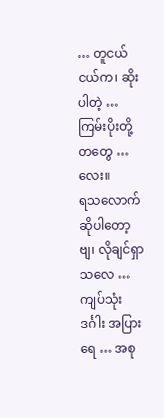… တူငယ်ငယ်က၊ ဆိုးပါတဲ့ … ကြမ်းပိုးတို့တတွေ … လေး။
ရသလောက် ဆိုပါတော့ဗျ၊ လိုချင်ရှာသလေ … ကျပ်သုံးဒင်္ဂါး အပြားရေ … အစု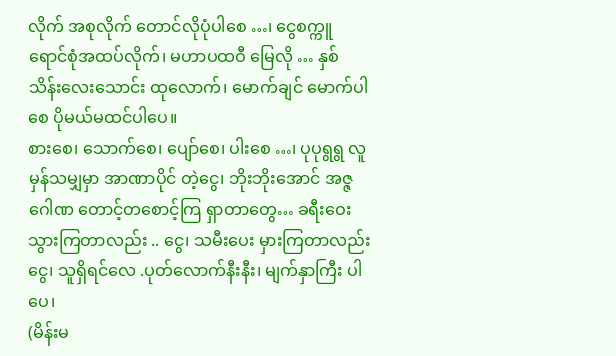လိုက် အစုလိုက် တောင်လိုပုံပါစေ …၊ ငွေစက္ကူ ရောင်စုံအထပ်လိုက်၊ မဟာပထဝီ မြေလို … နှစ်သိန်းလေးသောင်း ထုလောက်၊ မောက်ချင် မောက်ပါစေ ပိုမယ်မထင်ပါပေ။
စားစေ၊ သောက်စေ၊ ပျော်စေ၊ ပါးစေ …၊ ပုပုရွရွ လူမှန်သမျှမှာ အာဏာပိုင် တဲ့ငွေ၊ ဘိုးဘိုးအောင် အဇ္ဇဂေါဏ တောင့်တစောင့်ကြ ရှာတာတွေ… ခရီးဝေး သွားကြတာလည်း .. ငွေ၊ သမီးပေး မှားကြတာလည်း ငွေ၊ သူရှိရင်လေ .ပုတ်လောက်နီးနီး၊ မျက်နှာကြီး ပါပေ၊
(မိန်းမ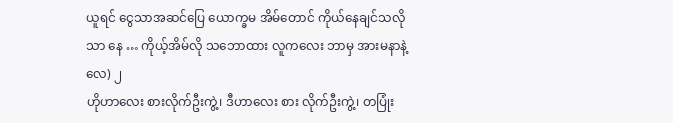ယူရင် ငွေသာအဆင်ပြေ ယောက္ခမ အိမ်တောင် ကိုယ်နေချင်သလိုသာ နေ … ကိုယ့်အိမ်လို သဘောထား လူကလေး ဘာမှ အားမနာနဲ့လေ) ၂
ဟိုဟာလေး စားလိုက်ဦးကွဲ့၊ ဒီဟာလေး စား လိုက်ဦးကွဲ့၊ တပြုံး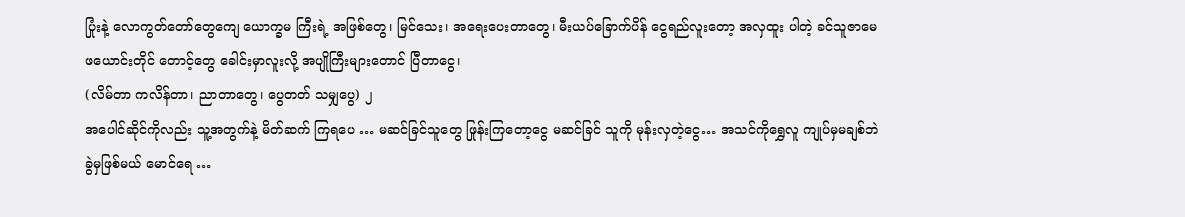ပြုံးနဲ့ လောကွတ်တော်တွေကျေ ယောက္ခမ ကြီးရဲ့ အဖြစ်တွေ၊ မြင်သေး၊ အရေးပေးတာတွေ၊ မီးယပ်ခြောက်ပိန် ငွေရည်လူးတော့ အလှထူး ပါတဲ့ ခင်သူဇာမေ ဖယောင်းတိုင် တောင့်တွေ ခေါင်းမှာလူးလို့ အပျိုကြီးများတောင် ပြီတာငွေ၊
(လိမ်တာ ကလိန်တာ၊ ညာတာတွေ၊ ပွေတတ် သမျှပွေ) ၂
အပေါင်ဆိုင်ကိုလည်း သူ့အတွက်နဲ့ မိတ်ဆက် ကြရပေ … မဆင်ခြင်သူတွေ ဖြုန်းကြတော့ငွေ မဆင်ခြင် သူကို မုန်းလှတဲ့ငွေ… အသင်ကိုရွှေလူ ကျုပ်မှမချစ်ဘဲ ခွဲမှဖြစ်မယ် မောင်ရေ …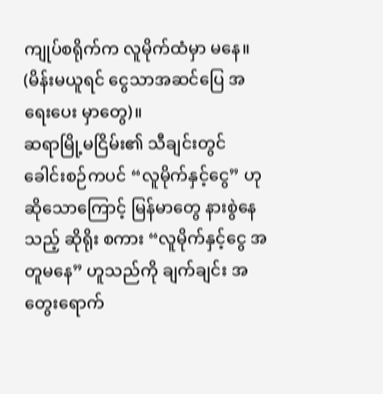ကျုပ်စရိုက်က လူမိုက်ထံမှာ မနေ။
(မိန်းမယူရင် ငွေသာအဆင်ပြေ အရေးပေး မှာတွေ)။
ဆရာမြို့မငြိမ်း၏ သီချင်းတွင် ခေါင်းစဉ်ကပင် “လူမိုက်နှင့်ငွေ” ဟု ဆိုသောကြောင့် မြန်မာတွေ နားစွဲနေသည့် ဆိုရိုး စကား “လူမိုက်နှင့်ငွေ အတူမနေ” ဟူသည်ကို ချက်ချင်း အတွေးရောက်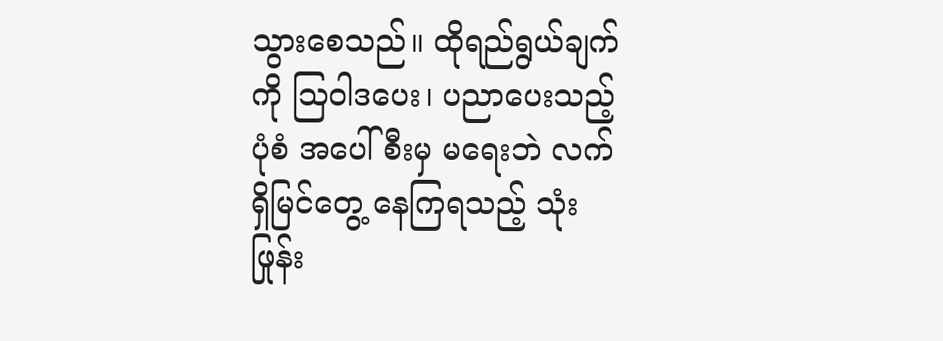သွားစေသည်။ ထိုရည်ရွယ်ချက်ကို ဩဝါဒပေး၊ ပညာပေးသည့် ပုံစံ အပေါ်စီးမှ မရေးဘဲ လက်ရှိမြင်တွေ့ နေကြရသည့် သုံးဖြုန်း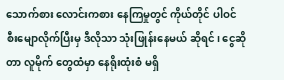သောက်စား လောင်းကစား နေကြမှုတွင် ကိုယ်တိုင် ပါဝင် စီးမျောလိုက်ပြီးမှ ဒီလိုသာ သုံးဖြုန်းနေမယ် ဆိုရင်၊ ငွေဆိုတာ လူမိုက် တွေထံမှာ နေရိုးထုံးစံ မရှိ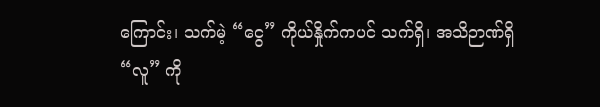ကြောင်း၊ သက်မဲ့ “ငွေ” ကိုယ်နှိုက်ကပင် သက်ရှိ၊ အသိဉာဏ်ရှိ “လူ” ကို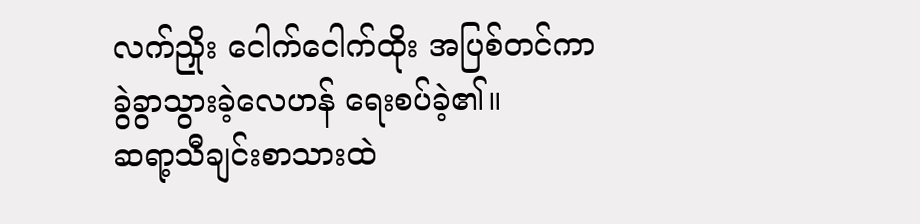လက်ညှိုး ငေါက်ငေါက်ထိုး အပြစ်တင်ကာ ခွဲခွာသွားခဲ့လေဟန် ရေးစပ်ခဲ့၏။
ဆရာ့သီချင်းစာသားထဲ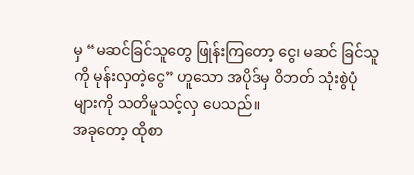မှ “မဆင်ခြင်သူတွေ ဖြုန်းကြတော့ ငွေ၊ မဆင် ခြင်သူကို မုန်းလှတဲ့ငွေ” ဟူသော အပိုဒ်မှ ဝိဘတ် သုံးစွဲပုံများကို သတိမူသင့်လှ ပေသည်။
အခုတော့ ထိုစာ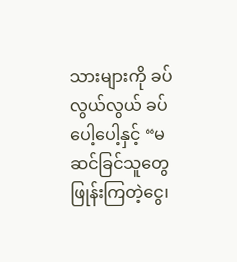သားများကို ခပ်လွယ်လွယ် ခပ်ပေါ့ပေါ့နှင့် “မဆင်ခြင်သူတွေ ဖြုန်းကြတဲ့ငွေ၊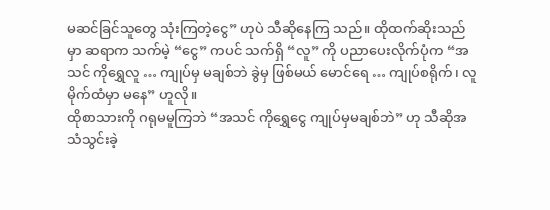မဆင်ခြင်သူတွေ သုံးကြတဲ့ငွေ” ဟုပဲ သီဆိုနေကြ သည်။ ထိုထက်ဆိုးသည်မှာ ဆရာက သက်မဲ့ “ငွေ” ကပင် သက်ရှိ “လူ” ကို ပညာပေးလိုက်ပုံက “အသင် ကိုရွှေလူ … ကျုပ်မှ မချစ်ဘဲ ခွဲမှ ဖြစ်မယ် မောင်ရေ … ကျုပ်စရိုက်၊ လူမိုက်ထံမှာ မနေ” ဟူလို။
ထိုစာသားကို ဂရုမမူကြဘဲ “အသင် ကိုရွှေငွေ ကျုပ်မှမချစ်ဘဲ” ဟု သီဆိုအသံသွင်းခဲ့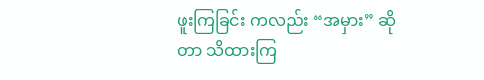ဖူးကြခြင်း ကလည်း “အမှား” ဆိုတာ သိထားကြ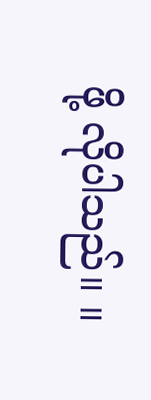ဖို့ လိုပါသည်။ ။